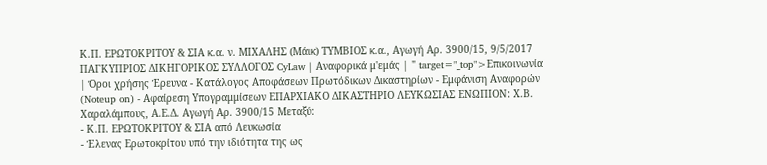Κ.Π. ΕΡΩΤΟΚΡΙΤΟΥ & ΣΙΑ κ.α. ν. ΜΙΧΑΛΗΣ (Μάικ) ΤΥΜΒΙΟΣ κ.α., Αγωγή Αρ. 3900/15, 9/5/2017 ΠΑΓΚΥΠΡΙΟΣ ΔΙΚΗΓΟΡΙΚΟΣ ΣΥΛΛΟΓΟΣ CyLaw | Αναφορικά μ'εμάς | " target="_top">Επικοινωνία | Όροι χρήσης Έρευνα - Κατάλογος Αποφάσεων Πρωτόδικων Δικαστηρίων - Εμφάνιση Αναφορών (Noteup on) - Αφαίρεση Υπογραμμίσεων ΕΠΑΡΧΙΑΚΟ ΔΙΚΑΣΤΗΡΙΟ ΛΕΥΚΩΣΙΑΣ ΕΝΩΠΙΟΝ: Χ.Β. Χαραλάμπους, Α.Ε.Δ. Αγωγή Αρ. 3900/15 Μεταξύ:
- Κ.Π. ΕΡΩΤΟΚΡΙΤΟΥ & ΣΙΑ από Λευκωσία
- Έλενας Ερωτοκρίτου υπό την ιδιότητα της ως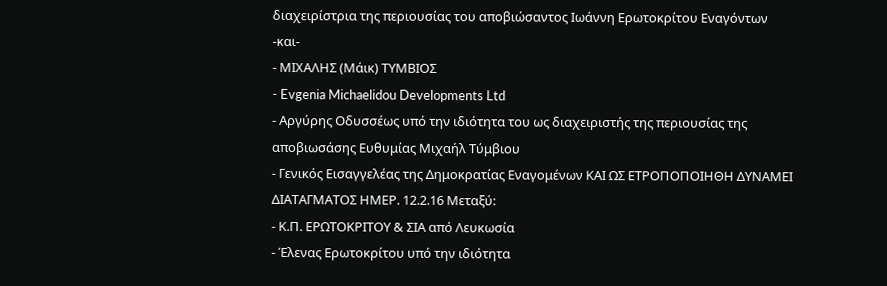διαχειρίστρια της περιουσίας του αποβιώσαντος Ιωάννη Ερωτοκρίτου Εναγόντων -και-
- ΜΙΧΑΛΗΣ (Μάικ) ΤΥΜΒΙΟΣ
- Evgenia Michaelidou Developments Ltd
- Αργύρης Οδυσσέως υπό την ιδιότητα του ως διαχειριστής της περιουσίας της αποβιωσάσης Ευθυμίας Μιχαήλ Τύμβιου
- Γενικός Εισαγγελέας της Δημοκρατίας Εναγομένων ΚΑΙ ΩΣ ΕΤΡΟΠΟΠΟΙΗΘΗ ΔΥΝΑΜΕΙ ΔΙΑΤΑΓΜΑΤΟΣ ΗΜΕΡ. 12.2.16 Μεταξύ:
- Κ.Π. ΕΡΩΤΟΚΡΙΤΟΥ & ΣΙΑ από Λευκωσία
- Έλενας Ερωτοκρίτου υπό την ιδιότητα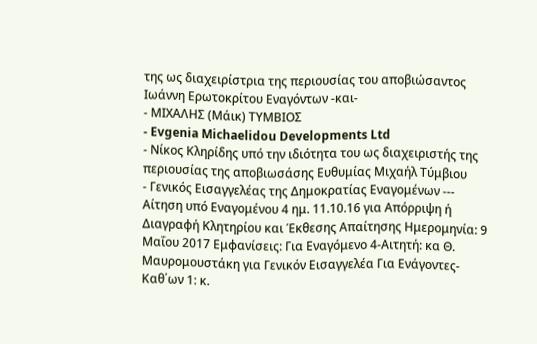της ως διαχειρίστρια της περιουσίας του αποβιώσαντος Ιωάννη Ερωτοκρίτου Εναγόντων -και-
- ΜΙΧΑΛΗΣ (Μάικ) ΤΥΜΒΙΟΣ
- Evgenia Michaelidou Developments Ltd
- Νίκος Κληρίδης υπό την ιδιότητα του ως διαχειριστής της περιουσίας της αποβιωσάσης Ευθυμίας Μιχαήλ Τύμβιου
- Γενικός Εισαγγελέας της Δημοκρατίας Εναγομένων --- Αίτηση υπό Εναγομένου 4 ημ. 11.10.16 για Απόρριψη ή Διαγραφή Κλητηρίου και Έκθεσης Απαίτησης Ημερομηνία: 9 Μαΐου 2017 Εμφανίσεις: Για Εναγόμενο 4-Αιτητή: κα Θ. Μαυρομουστάκη για Γενικόν Εισαγγελέα Για Ενάγοντες-Καθ΄ων 1: κ.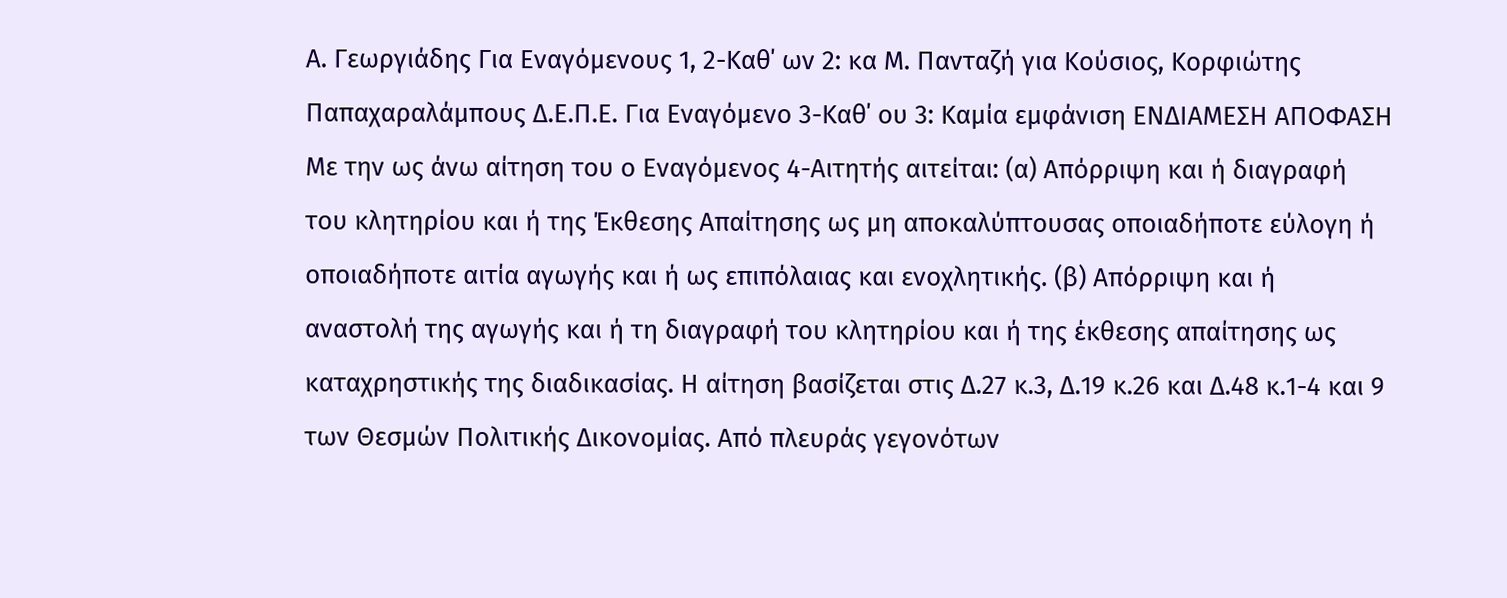Α. Γεωργιάδης Για Εναγόμενους 1, 2-Καθ΄ ων 2: κα Μ. Πανταζή για Κούσιος, Κορφιώτης Παπαχαραλάμπους Δ.Ε.Π.Ε. Για Εναγόμενο 3-Καθ΄ ου 3: Καμία εμφάνιση ΕΝΔΙΑΜΕΣΗ ΑΠΟΦΑΣΗ Με την ως άνω αίτηση του ο Εναγόμενος 4-Αιτητής αιτείται: (α) Απόρριψη και ή διαγραφή του κλητηρίου και ή της Έκθεσης Απαίτησης ως μη αποκαλύπτουσας οποιαδήποτε εύλογη ή οποιαδήποτε αιτία αγωγής και ή ως επιπόλαιας και ενοχλητικής. (β) Απόρριψη και ή αναστολή της αγωγής και ή τη διαγραφή του κλητηρίου και ή της έκθεσης απαίτησης ως καταχρηστικής της διαδικασίας. Η αίτηση βασίζεται στις Δ.27 κ.3, Δ.19 κ.26 και Δ.48 κ.1-4 και 9 των Θεσμών Πολιτικής Δικονομίας. Από πλευράς γεγονότων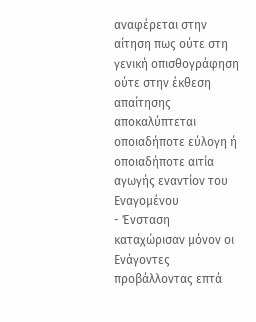αναφέρεται στην αίτηση πως ούτε στη γενική οπισθογράφηση ούτε στην έκθεση απαίτησης αποκαλύπτεται οποιαδήποτε εύλογη ή οποιαδήποτε αιτία αγωγής εναντίον του Εναγομένου
- Ένσταση καταχώρισαν μόνον οι Ενάγοντες προβάλλοντας επτά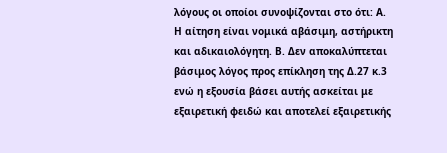λόγους οι οποίοι συνοψίζονται στο ότι: Α. Η αίτηση είναι νομικά αβάσιμη, αστήρικτη και αδικαιολόγητη. Β. Δεν αποκαλύπτεται βάσιμος λόγος προς επίκληση της Δ.27 κ.3 ενώ η εξουσία βάσει αυτής ασκείται με εξαιρετική φειδώ και αποτελεί εξαιρετικής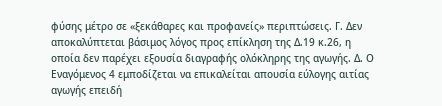φύσης μέτρο σε «ξεκάθαρες και προφανείς» περιπτώσεις. Γ. Δεν αποκαλύπτεται βάσιμος λόγος προς επίκληση της Δ.19 κ.26, η οποία δεν παρέχει εξουσία διαγραφής ολόκληρης της αγωγής. Δ. Ο Εναγόμενος 4 εμποδίζεται να επικαλείται απουσία εύλογης αιτίας αγωγής επειδή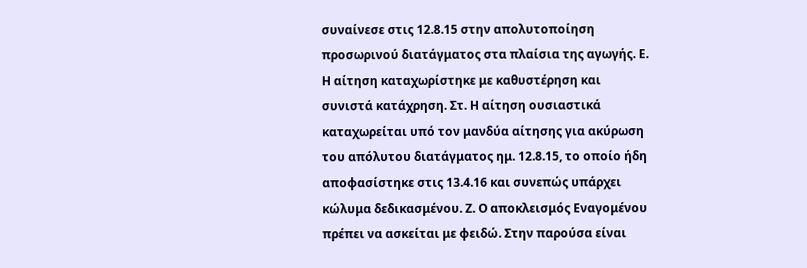συναίνεσε στις 12.8.15 στην απολυτοποίηση προσωρινού διατάγματος στα πλαίσια της αγωγής. Ε. Η αίτηση καταχωρίστηκε με καθυστέρηση και συνιστά κατάχρηση. Στ. Η αίτηση ουσιαστικά καταχωρείται υπό τον μανδύα αίτησης για ακύρωση του απόλυτου διατάγματος ημ. 12.8.15, το οποίο ήδη αποφασίστηκε στις 13.4.16 και συνεπώς υπάρχει κώλυμα δεδικασμένου. Ζ. Ο αποκλεισμός Εναγομένου πρέπει να ασκείται με φειδώ. Στην παρούσα είναι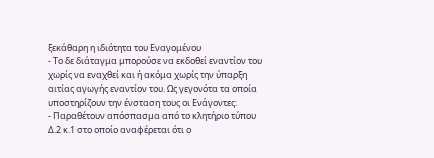ξεκάθαρη η ιδιότητα του Εναγομένου
- Το δε διάταγμα μπορούσε να εκδοθεί εναντίον του χωρίς να εναχθεί και ή ακόμα χωρίς την ύπαρξη αιτίας αγωγής εναντίον του. Ως γεγονότα τα οποία υποστηρίζουν την ένσταση τους οι Ενάγοντες:
- Παραθέτουν απόσπασμα από το κλητήριο τύπου Δ.2 κ.1 στο οποίο αναφέρεται ότι ο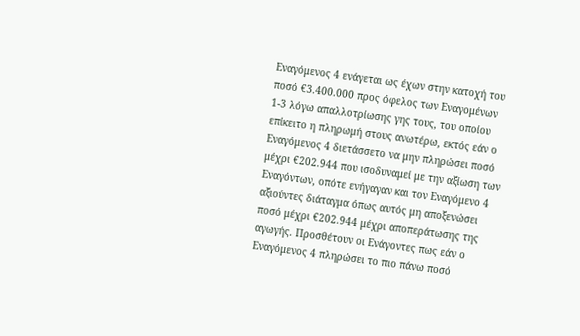Εναγόμενος 4 ενάγεται ως έχων στην κατοχή του ποσό €3.400.000 προς όφελος των Εναγομένων 1-3 λόγω απαλλοτρίωσης γης τους, του οποίου επίκειτο η πληρωμή στους ανωτέρω, εκτός εάν ο Εναγόμενος 4 διετάσσετο να μην πληρώσει ποσό μέχρι €202.944 που ισοδυναμεί με την αξίωση των Εναγόντων, οπότε ενήγαγαν και τον Εναγόμενο 4 αξιούντες διάταγμα όπως αυτός μη αποξενώσει ποσό μέχρι €202.944 μέχρι αποπεράτωσης της αγωγής. Προσθέτουν οι Ενάγοντες πως εάν ο Εναγόμενος 4 πληρώσει το πιο πάνω ποσό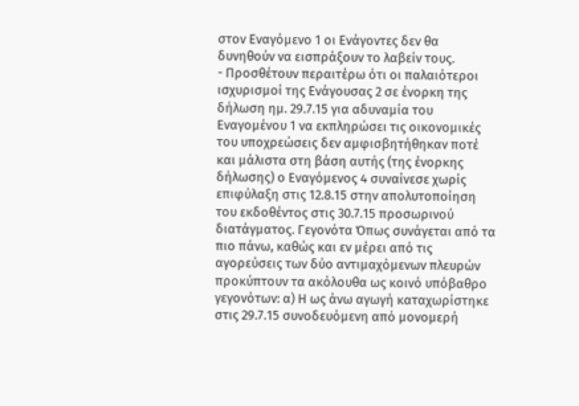στον Εναγόμενο 1 οι Ενάγοντες δεν θα δυνηθούν να εισπράξουν το λαβείν τους.
- Προσθέτουν περαιτέρω ότι οι παλαιότεροι ισχυρισμοί της Ενάγουσας 2 σε ένορκη της δήλωση ημ. 29.7.15 για αδυναμία του Εναγομένου 1 να εκπληρώσει τις οικονομικές του υποχρεώσεις δεν αμφισβητήθηκαν ποτέ και μάλιστα στη βάση αυτής (της ένορκης δήλωσης) ο Εναγόμενος 4 συναίνεσε χωρίς επιφύλαξη στις 12.8.15 στην απολυτοποίηση του εκδοθέντος στις 30.7.15 προσωρινού διατάγματος. Γεγονότα Όπως συνάγεται από τα πιο πάνω, καθώς και εν μέρει από τις αγορεύσεις των δύο αντιμαχόμενων πλευρών προκύπτουν τα ακόλουθα ως κοινό υπόβαθρο γεγονότων: α) Η ως άνω αγωγή καταχωρίστηκε στις 29.7.15 συνοδευόμενη από μονομερή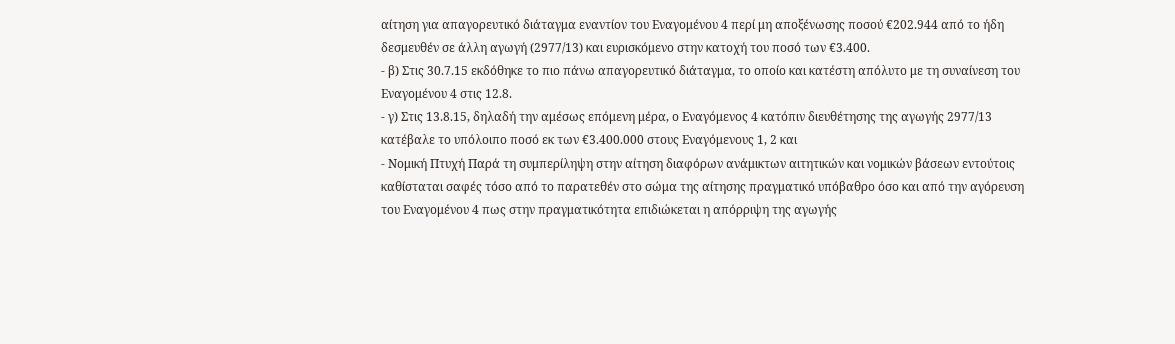αίτηση για απαγορευτικό διάταγμα εναντίον του Εναγομένου 4 περί μη αποξένωσης ποσού €202.944 από το ήδη δεσμευθέν σε άλλη αγωγή (2977/13) και ευρισκόμενο στην κατοχή του ποσό των €3.400.
- β) Στις 30.7.15 εκδόθηκε το πιο πάνω απαγορευτικό διάταγμα, το οποίο και κατέστη απόλυτο με τη συναίνεση του Εναγομένου 4 στις 12.8.
- γ) Στις 13.8.15, δηλαδή την αμέσως επόμενη μέρα, ο Εναγόμενος 4 κατόπιν διευθέτησης της αγωγής 2977/13 κατέβαλε το υπόλοιπο ποσό εκ των €3.400.000 στους Εναγόμενους 1, 2 και
- Νομική Πτυχή Παρά τη συμπερίληψη στην αίτηση διαφόρων ανάμικτων αιτητικών και νομικών βάσεων εντούτοις καθίσταται σαφές τόσο από το παρατεθέν στο σώμα της αίτησης πραγματικό υπόβαθρο όσο και από την αγόρευση του Εναγομένου 4 πως στην πραγματικότητα επιδιώκεται η απόρριψη της αγωγής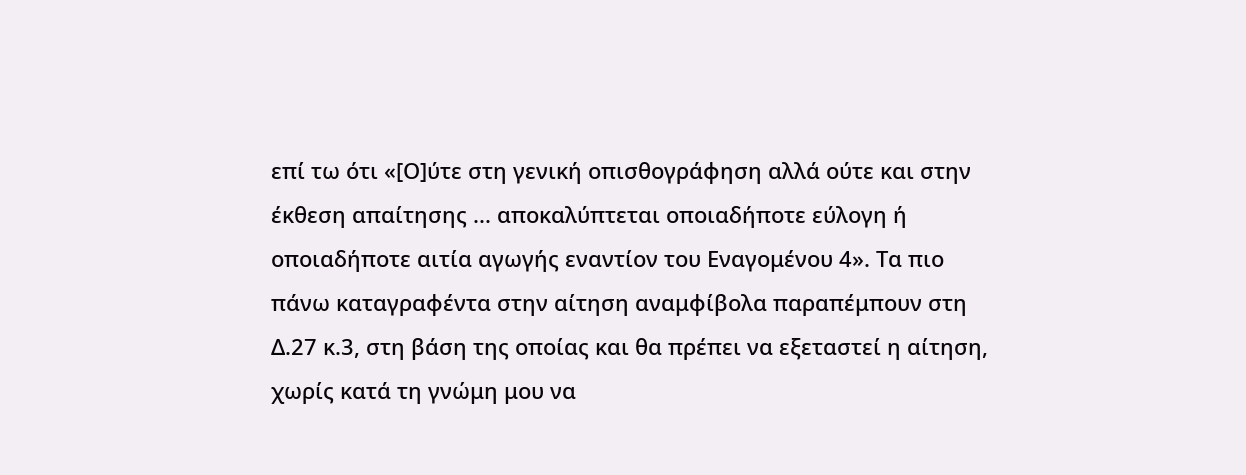επί τω ότι «[Ο]ύτε στη γενική οπισθογράφηση αλλά ούτε και στην έκθεση απαίτησης ... αποκαλύπτεται οποιαδήποτε εύλογη ή οποιαδήποτε αιτία αγωγής εναντίον του Εναγομένου 4». Τα πιο πάνω καταγραφέντα στην αίτηση αναμφίβολα παραπέμπουν στη Δ.27 κ.3, στη βάση της οποίας και θα πρέπει να εξεταστεί η αίτηση, χωρίς κατά τη γνώμη μου να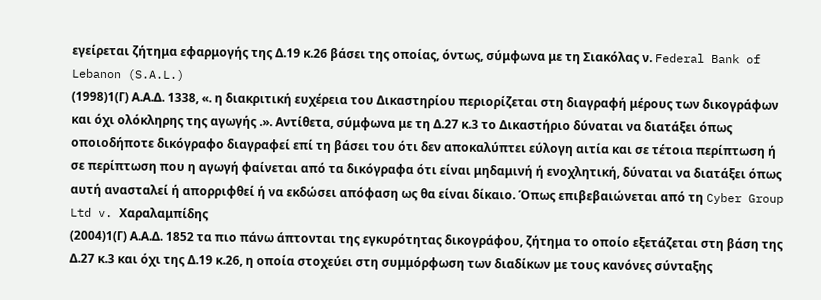εγείρεται ζήτημα εφαρμογής της Δ.19 κ.26 βάσει της οποίας, όντως, σύμφωνα με τη Σιακόλας ν. Federal Bank of Lebanon (S.A.L.)
(1998)1(Γ) Α.Α.Δ. 1338, «. η διακριτική ευχέρεια του Δικαστηρίου περιορίζεται στη διαγραφή μέρους των δικογράφων και όχι ολόκληρης της αγωγής .». Αντίθετα, σύμφωνα με τη Δ.27 κ.3 το Δικαστήριο δύναται να διατάξει όπως οποιοδήποτε δικόγραφο διαγραφεί επί τη βάσει του ότι δεν αποκαλύπτει εύλογη αιτία και σε τέτοια περίπτωση ή σε περίπτωση που η αγωγή φαίνεται από τα δικόγραφα ότι είναι μηδαμινή ή ενοχλητική, δύναται να διατάξει όπως αυτή ανασταλεί ή απορριφθεί ή να εκδώσει απόφαση ως θα είναι δίκαιο. Όπως επιβεβαιώνεται από τη Cyber Group Ltd v. Χαραλαμπίδης
(2004)1(Γ) Α.Α.Δ. 1852 τα πιο πάνω άπτονται της εγκυρότητας δικογράφου, ζήτημα το οποίο εξετάζεται στη βάση της Δ.27 κ.3 και όχι της Δ.19 κ.26, η οποία στοχεύει στη συμμόρφωση των διαδίκων με τους κανόνες σύνταξης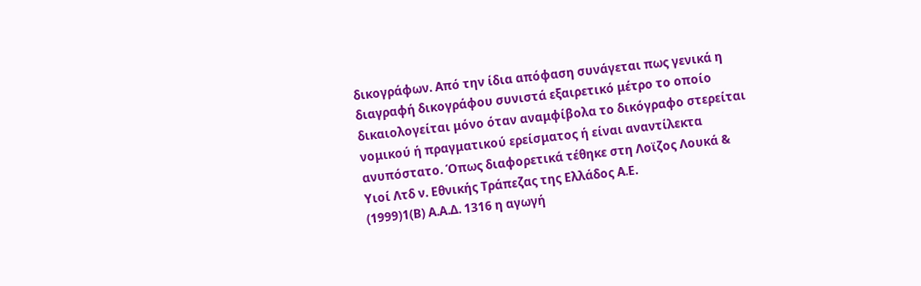δικογράφων. Από την ίδια απόφαση συνάγεται πως γενικά η διαγραφή δικογράφου συνιστά εξαιρετικό μέτρο το οποίο δικαιολογείται μόνο όταν αναμφίβολα το δικόγραφο στερείται νομικού ή πραγματικού ερείσματος ή είναι αναντίλεκτα ανυπόστατο. Όπως διαφορετικά τέθηκε στη Λοϊζος Λουκά & Υιοί Λτδ ν. Εθνικής Τράπεζας της Ελλάδος Α.Ε.
(1999)1(Β) Α.Α.Δ. 1316 η αγωγή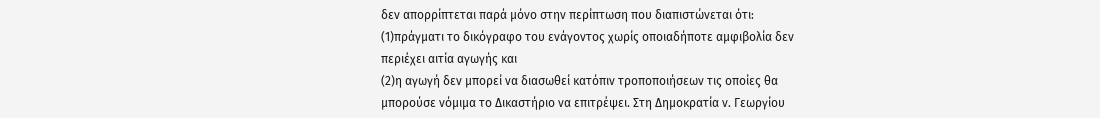δεν απορρίπτεται παρά μόνο στην περίπτωση που διαπιστώνεται ότι:
(1)πράγματι το δικόγραφο του ενάγοντος χωρίς οποιαδήποτε αμφιβολία δεν περιέχει αιτία αγωγής και
(2)η αγωγή δεν μπορεί να διασωθεί κατόπιν τροποποιήσεων τις οποίες θα μπορούσε νόμιμα το Δικαστήριο να επιτρέψει. Στη Δημοκρατία ν. Γεωργίου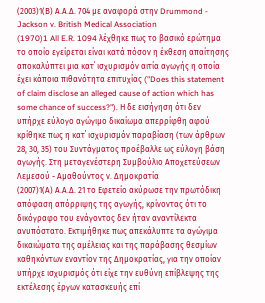(2003)1(Β) Α.Α.Δ. 704 με αναφορά στην Drummond - Jackson v. British Medical Association
(1970)1 All E.R. 1094 λέχθηκε πως το βασικό ερώτημα το οποίο εγείρεται είναι κατά πόσον η έκθεση απαίτησης αποκαλύπτει μια κατ΄ ισχυρισμόν αιτία αγωγής η οποία έχει κάποια πιθανότητα επιτυχίας ("Does this statement of claim disclose an alleged cause of action which has some chance of success?"). Η δε εισήγηση ότι δεν υπήρχε εύλογο αγώγιμο δικαίωμα απερρίφθη αφού κρίθηκε πως η κατ΄ ισχυρισμόν παραβίαση (των άρθρων 28, 30, 35) του Συντάγματος προέβαλλε ως εύλογη βάση αγωγής. Στη μεταγενέστερη Συμβούλιο Αποχετεύσεων Λεμεσού - Αμαθούντος ν. Δημοκρατία
(2007)1(Α) Α.Α.Δ. 21 το Εφετείο ακύρωσε την πρωτόδικη απόφαση απόρριψης της αγωγής, κρίνοντας ότι το δικόγραφο του ενάγοντος δεν ήταν αναντίλεκτα ανυπόστατο. Εκτιμήθηκε πως απεκάλυπτε τα αγώγιμα δικαιώματα της αμέλειας και της παράβασης θεσμίων καθηκόντων εναντίον της Δημοκρατίας, για την οποίαν υπήρχε ισχυρισμός ότι είχε την ευθύνη επίβλεψης της εκτέλεσης έργων κατασκευής επί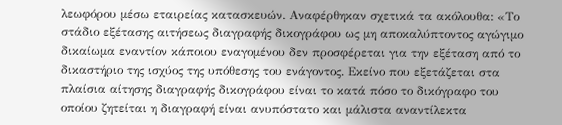λεωφόρου μέσω εταιρείας κατασκευών. Αναφέρθηκαν σχετικά τα ακόλουθα: «Το στάδιο εξέτασης αιτήσεως διαγραφής δικογράφου ως μη αποκαλύπτοντος αγώγιμο δικαίωμα εναντίον κάποιου εναγομένου δεν προσφέρεται για την εξέταση από το δικαστήριο της ισχύος της υπόθεσης του ενάγοντος. Εκείνο που εξετάζεται στα πλαίσια αίτησης διαγραφής δικογράφου είναι το κατά πόσο το δικόγραφο του οποίου ζητείται η διαγραφή είναι ανυπόστατο και μάλιστα αναντίλεκτα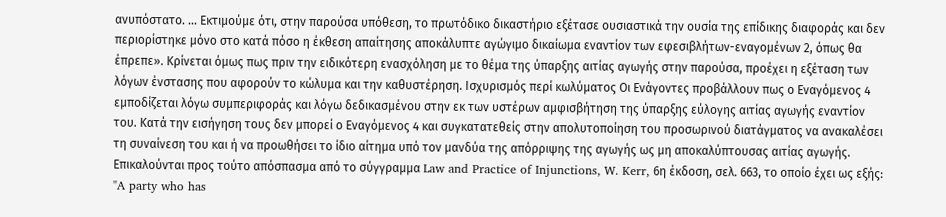ανυπόστατο. ... Εκτιμούμε ότι, στην παρούσα υπόθεση, το πρωτόδικο δικαστήριο εξέτασε ουσιαστικά την ουσία της επίδικης διαφοράς και δεν περιορίστηκε μόνο στο κατά πόσο η έκθεση απαίτησης αποκάλυπτε αγώγιμο δικαίωμα εναντίον των εφεσιβλήτων-εναγομένων 2, όπως θα έπρεπε». Κρίνεται όμως πως πριν την ειδικότερη ενασχόληση με το θέμα της ύπαρξης αιτίας αγωγής στην παρούσα, προέχει η εξέταση των λόγων ένστασης που αφορούν το κώλυμα και την καθυστέρηση. Ισχυρισμός περί κωλύματος Οι Ενάγοντες προβάλλουν πως ο Εναγόμενος 4 εμποδίζεται λόγω συμπεριφοράς και λόγω δεδικασμένου στην εκ των υστέρων αμφισβήτηση της ύπαρξης εύλογης αιτίας αγωγής εναντίον του. Κατά την εισήγηση τους δεν μπορεί ο Εναγόμενος 4 και συγκατατεθείς στην απολυτοποίηση του προσωρινού διατάγματος να ανακαλέσει τη συναίνεση του και ή να προωθήσει το ίδιο αίτημα υπό τον μανδύα της απόρριψης της αγωγής ως μη αποκαλύπτουσας αιτίας αγωγής. Επικαλούνται προς τούτο απόσπασμα από το σύγγραμμα Law and Practice of Injunctions, W. Kerr, 6η έκδοση, σελ. 663, το οποίο έχει ως εξής: "A party who has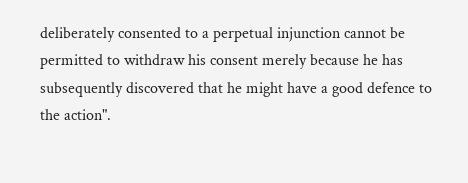deliberately consented to a perpetual injunction cannot be permitted to withdraw his consent merely because he has subsequently discovered that he might have a good defence to the action".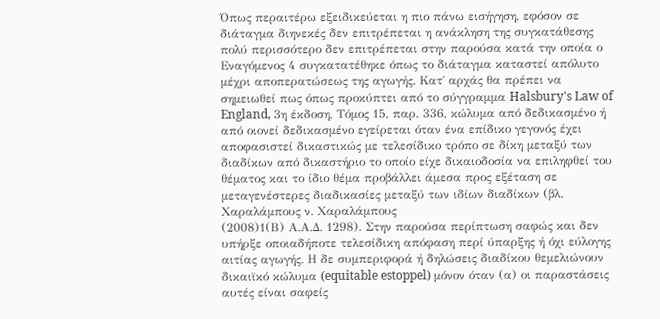Όπως περαιτέρω εξειδικεύεται η πιο πάνω εισήγηση, εφόσον σε διάταγμα διηνεκές δεν επιτρέπεται η ανάκληση της συγκατάθεσης πολύ περισσότερο δεν επιτρέπεται στην παρούσα κατά την οποία ο Εναγόμενος 4 συγκατατέθηκε όπως το διάταγμα καταστεί απόλυτο μέχρι αποπερατώσεως της αγωγής. Κατ΄ αρχάς θα πρέπει να σημειωθεί πως όπως προκύπτει από το σύγγραμμα Halsbury's Law of England, 3η έκδοση, Τόμος 15, παρ. 336, κώλυμα από δεδικασμένο ή από οιονεί δεδικασμένο εγείρεται όταν ένα επίδικο γεγονός έχει αποφασιστεί δικαστικώς με τελεσίδικο τρόπο σε δίκη μεταξύ των διαδίκων από δικαστήριο το οποίο είχε δικαιοδοσία να επιληφθεί του θέματος και το ίδιο θέμα προβάλλει άμεσα προς εξέταση σε μεταγενέστερες διαδικασίες μεταξύ των ιδίων διαδίκων (βλ. Χαραλάμπους ν. Χαραλάμπους
(2008)1(Β) Α.Α.Δ. 1298). Στην παρούσα περίπτωση σαφώς και δεν υπήρξε οποιαδήποτε τελεσίδικη απόφαση περί ύπαρξης ή όχι εύλογης αιτίας αγωγής. Η δε συμπεριφορά ή δηλώσεις διαδίκου θεμελιώνουν δικαιϊκό κώλυμα (equitable estoppel) μόνον όταν (α) οι παραστάσεις αυτές είναι σαφείς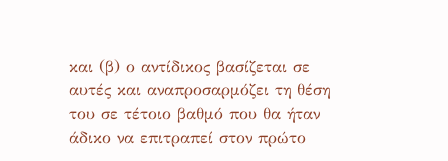και (β) ο αντίδικος βασίζεται σε αυτές και αναπροσαρμόζει τη θέση του σε τέτοιο βαθμό που θα ήταν άδικο να επιτραπεί στον πρώτο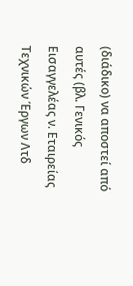(διάδικο) να αποστεί από αυτές (βλ. Γενικός Εισαγγελέας ν. Εταιρείας Τεχνικών Έργων Λτδ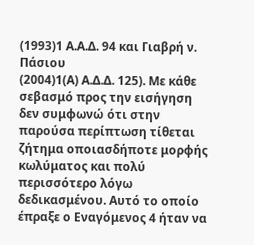(1993)1 Α.Α.Δ. 94 και Γιαβρή ν. Πάσιου
(2004)1(Α) Α.Δ.Δ. 125). Με κάθε σεβασμό προς την εισήγηση δεν συμφωνώ ότι στην παρούσα περίπτωση τίθεται ζήτημα οποιασδήποτε μορφής κωλύματος και πολύ περισσότερο λόγω δεδικασμένου. Αυτό το οποίο έπραξε ο Εναγόμενος 4 ήταν να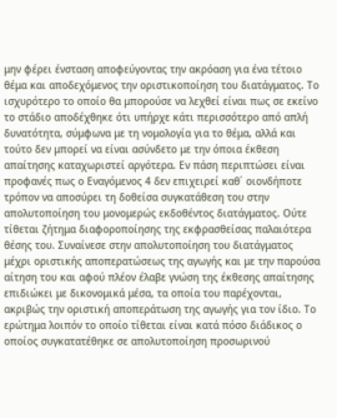μην φέρει ένσταση αποφεύγοντας την ακρόαση για ένα τέτοιο θέμα και αποδεχόμενος την οριστικοποίηση του διατάγματος. Το ισχυρότερο το οποίο θα μπορούσε να λεχθεί είναι πως σε εκείνο το στάδιο αποδέχθηκε ότι υπήρχε κάτι περισσότερο από απλή δυνατότητα, σύμφωνα με τη νομολογία για το θέμα, αλλά και τούτο δεν μπορεί να είναι ασύνδετο με την όποια έκθεση απαίτησης καταχωριστεί αργότερα. Εν πάση περιπτώσει είναι προφανές πως ο Εναγόμενος 4 δεν επιχειρεί καθ΄ οιονδήποτε τρόπον να αποσύρει τη δοθείσα συγκατάθεση του στην απολυτοποίηση του μονομερώς εκδοθέντος διατάγματος. Ούτε τίθεται ζήτημα διαφοροποίησης της εκφρασθείσας παλαιότερα θέσης του. Συναίνεσε στην απολυτοποίηση του διατάγματος μέχρι οριστικής αποπερατώσεως της αγωγής και με την παρούσα αίτηση του και αφού πλέον έλαβε γνώση της έκθεσης απαίτησης επιδιώκει με δικονομικά μέσα, τα οποία του παρέχονται, ακριβώς την οριστική αποπεράτωση της αγωγής για τον ίδιο. Το ερώτημα λοιπόν το οποίο τίθεται είναι κατά πόσο διάδικος ο οποίος συγκατατέθηκε σε απολυτοποίηση προσωρινού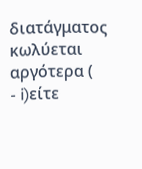διατάγματος κωλύεται αργότερα (
- i)είτε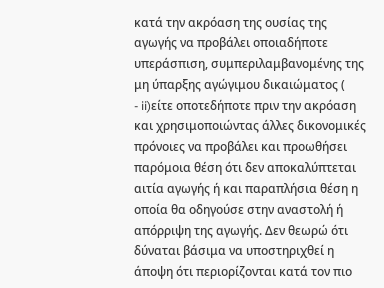κατά την ακρόαση της ουσίας της αγωγής να προβάλει οποιαδήποτε υπεράσπιση, συμπεριλαμβανομένης της μη ύπαρξης αγώγιμου δικαιώματος (
- ii)είτε οποτεδήποτε πριν την ακρόαση και χρησιμοποιώντας άλλες δικονομικές πρόνοιες να προβάλει και προωθήσει παρόμοια θέση ότι δεν αποκαλύπτεται αιτία αγωγής ή και παραπλήσια θέση η οποία θα οδηγούσε στην αναστολή ή απόρριψη της αγωγής. Δεν θεωρώ ότι δύναται βάσιμα να υποστηριχθεί η άποψη ότι περιορίζονται κατά τον πιο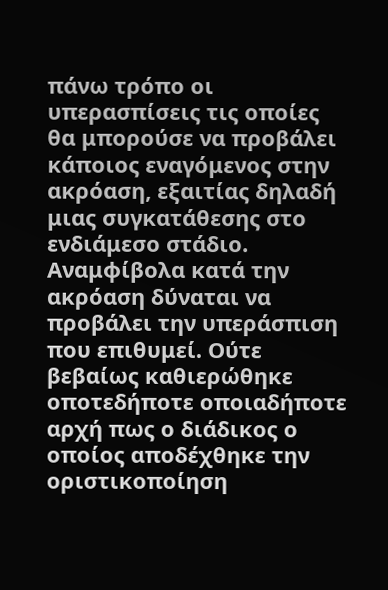πάνω τρόπο οι υπερασπίσεις τις οποίες θα μπορούσε να προβάλει κάποιος εναγόμενος στην ακρόαση, εξαιτίας δηλαδή μιας συγκατάθεσης στο ενδιάμεσο στάδιο. Αναμφίβολα κατά την ακρόαση δύναται να προβάλει την υπεράσπιση που επιθυμεί. Ούτε βεβαίως καθιερώθηκε οποτεδήποτε οποιαδήποτε αρχή πως ο διάδικος ο οποίος αποδέχθηκε την οριστικοποίηση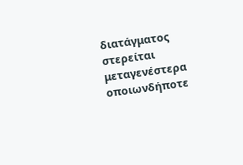διατάγματος στερείται μεταγενέστερα οποιωνδήποτε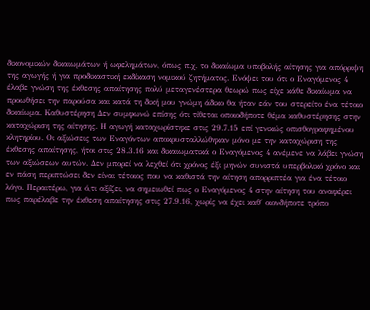δικονομικών δικαιωμάτων ή ωφελημάτων, όπως π.χ. το δικαίωμα υποβολής αίτησης για απόρριψη της αγωγής ή για προδικαστική εκδίκαση νομικού ζητήματος. Ενόψει του ότι ο Εναγόμενος 4 έλαβε γνώση της έκθεσης απαίτησης πολύ μεταγενέστερα θεωρώ πως είχε κάθε δικαίωμα να προωθήσει την παρούσα και κατά τη δική μου γνώμη άδικο θα ήταν εάν του στερείτο ένα τέτοιο δικαίωμα. Καθυστέρηση Δεν συμφωνώ επίσης ότι τίθεται οποιοδήποτε θέμα καθυστέρησης στην καταχώριση της αίτησης. Η αγωγή καταχωρίστηκε στις 29.7.15 επί γενικώς οπισθογραφημένου κλητηρίου. Οι αξιώσεις των Εναγόντων αποκρυσταλλώθηκαν μόνο με την καταχώριση της έκθεσης απαίτησης, ήτοι στις 28.3.16 και δικαιωματικά ο Εναγόμενος 4 ανέμενε να λάβει γνώση των αξιώσεων αυτών. Δεν μπορεί να λεχθεί ότι χρόνος έξι μηνών συνιστά υπερβολικό χρόνο και εν πάση περιπτώσει δεν είναι τέτοιος που να καθιστά την αίτηση απορριπτέα για ένα τέτοιο λόγο. Περαιτέρω, για ό,τι αξίζει, να σημειωθεί πως ο Εναγόμενος 4 στην αίτηση του αναφέρει πως παρέλαβε την έκθεση απαίτησης στις 27.9.16, χωρίς να έχει καθ΄ οιονδήποτε τρόπο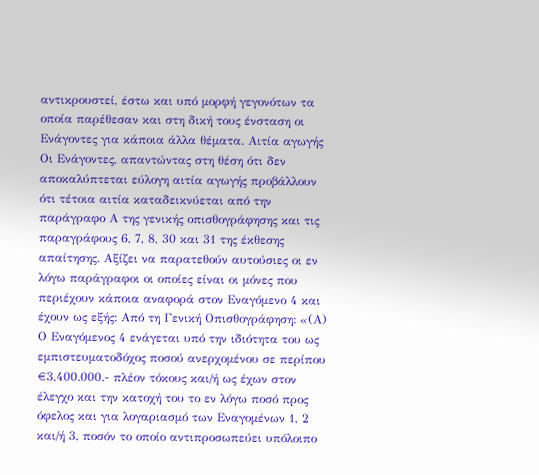αντικρουστεί, έστω και υπό μορφή γεγονότων τα οποία παρέθεσαν και στη δική τους ένσταση οι Ενάγοντες για κάποια άλλα θέματα. Αιτία αγωγής Οι Ενάγοντες, απαντώντας στη θέση ότι δεν αποκαλύπτεται εύλογη αιτία αγωγής προβάλλουν ότι τέτοια αιτία καταδεικνύεται από την παράγραφο Α της γενικής οπισθογράφησης και τις παραγράφους 6, 7, 8, 30 και 31 της έκθεσης απαίτησης. Αξίζει να παρατεθούν αυτούσιες οι εν λόγω παράγραφοι οι οποίες είναι οι μόνες που περιέχουν κάποια αναφορά στον Εναγόμενο 4 και έχουν ως εξής: Από τη Γενική Οπισθογράφηση: «(Α) Ο Εναγόμενος 4 ενάγεται υπό την ιδιότητα του ως εμπιστευματοδόχος ποσού ανερχομένου σε περίπου €3,400.000.- πλέον τόκους και/ή ως έχων στον έλεγχο και την κατοχή του το εν λόγω ποσό προς όφελος και για λογαριασμό των Εναγομένων 1, 2 και/ή 3, ποσόν το οποίο αντιπροσωπεύει υπόλοιπο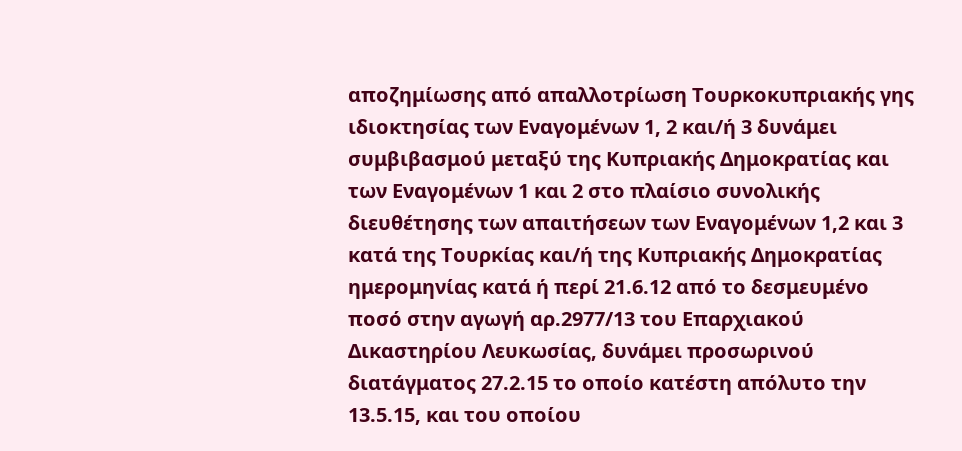αποζημίωσης από απαλλοτρίωση Τουρκοκυπριακής γης ιδιοκτησίας των Εναγομένων 1, 2 και/ή 3 δυνάμει συμβιβασμού μεταξύ της Κυπριακής Δημοκρατίας και των Εναγομένων 1 και 2 στο πλαίσιο συνολικής διευθέτησης των απαιτήσεων των Εναγομένων 1,2 και 3 κατά της Τουρκίας και/ή της Κυπριακής Δημοκρατίας ημερομηνίας κατά ή περί 21.6.12 από το δεσμευμένο ποσό στην αγωγή αρ.2977/13 του Επαρχιακού Δικαστηρίου Λευκωσίας, δυνάμει προσωρινού διατάγματος 27.2.15 το οποίο κατέστη απόλυτο την 13.5.15, και του οποίου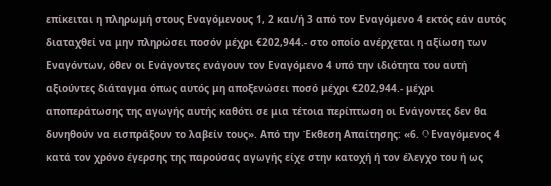επίκειται η πληρωμή στους Εναγόμενους 1, 2 και/ή 3 από τον Εναγόμενο 4 εκτός εάν αυτός διαταχθεί να μην πληρώσει ποσόν μέχρι €202,944.- στο οποίο ανέρχεται η αξίωση των Εναγόντων, όθεν οι Ενάγοντες ενάγουν τον Εναγόμενο 4 υπό την ιδιότητα του αυτή αξιούντες διάταγμα όπως αυτός μη αποξενώσει ποσό μέχρι €202,944.- μέχρι αποπεράτωσης της αγωγής αυτής καθότι σε μια τέτοια περίπτωση οι Ενάγοντες δεν θα δυνηθούν να εισπράξουν το λαβείν τους». Από την Έκθεση Απαίτησης: «6. O Εναγόμενος 4 κατά τον χρόνο έγερσης της παρούσας αγωγής είχε στην κατοχή ή τον έλεγχο του ή ως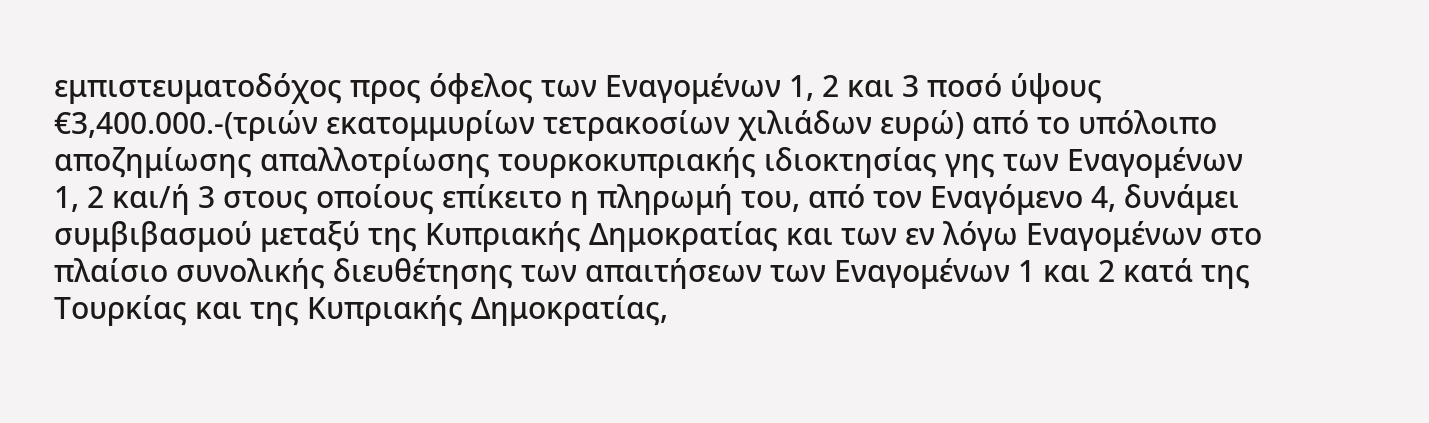εμπιστευματοδόχος προς όφελος των Εναγομένων 1, 2 και 3 ποσό ύψους €3,400.000.-(τριών εκατομμυρίων τετρακοσίων χιλιάδων ευρώ) από το υπόλοιπο αποζημίωσης απαλλοτρίωσης τουρκοκυπριακής ιδιοκτησίας γης των Εναγομένων 1, 2 και/ή 3 στους οποίους επίκειτο η πληρωμή του, από τον Εναγόμενο 4, δυνάμει συμβιβασμού μεταξύ της Κυπριακής Δημοκρατίας και των εν λόγω Εναγομένων στο πλαίσιο συνολικής διευθέτησης των απαιτήσεων των Εναγομένων 1 και 2 κατά της Τουρκίας και της Κυπριακής Δημοκρατίας,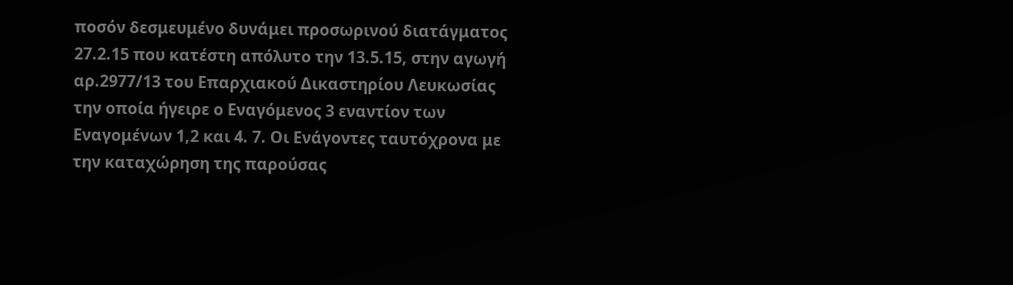ποσόν δεσμευμένο δυνάμει προσωρινού διατάγματος 27.2.15 που κατέστη απόλυτο την 13.5.15, στην αγωγή αρ.2977/13 του Επαρχιακού Δικαστηρίου Λευκωσίας την οποία ήγειρε ο Εναγόμενος 3 εναντίον των Εναγομένων 1,2 και 4. 7. Oι Ενάγοντες ταυτόχρονα με την καταχώρηση της παρούσας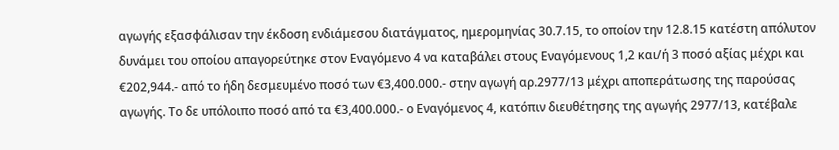αγωγής εξασφάλισαν την έκδοση ενδιάμεσου διατάγματος, ημερομηνίας 30.7.15, το οποίον την 12.8.15 κατέστη απόλυτον δυνάμει του οποίου απαγορεύτηκε στον Εναγόμενο 4 να καταβάλει στους Εναγόμενους 1,2 και/ή 3 ποσό αξίας μέχρι και €202,944.- από το ήδη δεσμευμένο ποσό των €3,400.000.- στην αγωγή αρ.2977/13 μέχρι αποπεράτωσης της παρούσας αγωγής. Το δε υπόλοιπο ποσό από τα €3,400.000.- ο Εναγόμενος 4, κατόπιν διευθέτησης της αγωγής 2977/13, κατέβαλε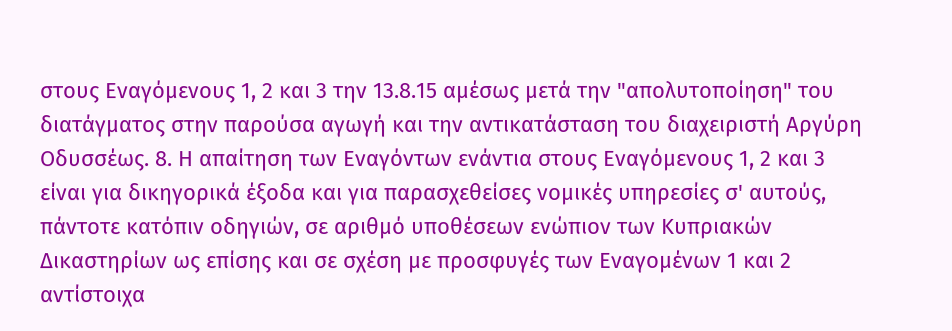στους Εναγόμενους 1, 2 και 3 την 13.8.15 αμέσως μετά την "απολυτοποίηση" του διατάγματος στην παρούσα αγωγή και την αντικατάσταση του διαχειριστή Αργύρη Οδυσσέως. 8. Η απαίτηση των Εναγόντων ενάντια στους Εναγόμενους 1, 2 και 3 είναι για δικηγορικά έξοδα και για παρασχεθείσες νομικές υπηρεσίες σ' αυτούς, πάντοτε κατόπιν οδηγιών, σε αριθμό υποθέσεων ενώπιον των Κυπριακών Δικαστηρίων ως επίσης και σε σχέση με προσφυγές των Εναγομένων 1 και 2 αντίστοιχα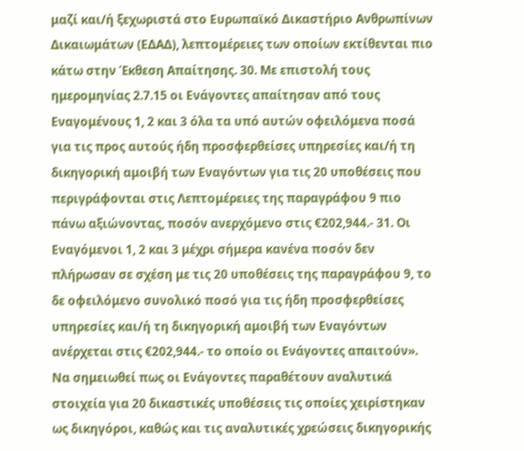μαζί και/ή ξεχωριστά στο Ευρωπαϊκό Δικαστήριο Ανθρωπίνων Δικαιωμάτων (ΕΔΑΔ), λεπτομέρειες των οποίων εκτίθενται πιο κάτω στην Έκθεση Απαίτησης. 30. Με επιστολή τους ημερομηνίας 2.7.15 οι Ενάγοντες απαίτησαν από τους Εναγομένους 1, 2 και 3 όλα τα υπό αυτών οφειλόμενα ποσά για τις προς αυτούς ήδη προσφερθείσες υπηρεσίες και/ή τη δικηγορική αμοιβή των Εναγόντων για τις 20 υποθέσεις που περιγράφονται στις Λεπτομέρειες της παραγράφου 9 πιο πάνω αξιώνοντας, ποσόν ανερχόμενο στις €202,944.- 31. Οι Εναγόμενοι 1, 2 και 3 μέχρι σήμερα κανένα ποσόν δεν πλήρωσαν σε σχέση με τις 20 υποθέσεις της παραγράφου 9, το δε οφειλόμενο συνολικό ποσό για τις ήδη προσφερθείσες υπηρεσίες και/ή τη δικηγορική αμοιβή των Εναγόντων ανέρχεται στις €202,944.- το οποίο οι Ενάγοντες απαιτούν». Να σημειωθεί πως οι Ενάγοντες παραθέτουν αναλυτικά στοιχεία για 20 δικαστικές υποθέσεις τις οποίες χειρίστηκαν ως δικηγόροι, καθώς και τις αναλυτικές χρεώσεις δικηγορικής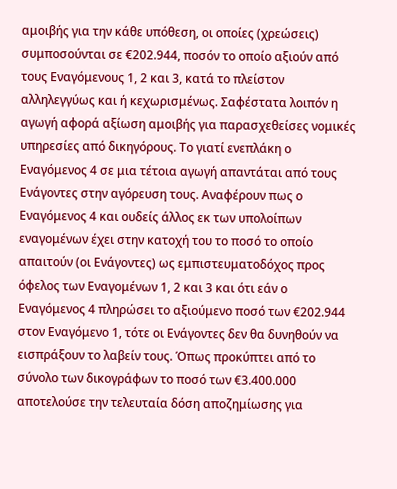αμοιβής για την κάθε υπόθεση, οι οποίες (χρεώσεις) συμποσούνται σε €202.944, ποσόν το οποίο αξιούν από τους Εναγόμενους 1, 2 και 3, κατά το πλείστον αλληλεγγύως και ή κεχωρισμένως. Σαφέστατα λοιπόν η αγωγή αφορά αξίωση αμοιβής για παρασχεθείσες νομικές υπηρεσίες από δικηγόρους. Το γιατί ενεπλάκη ο Εναγόμενος 4 σε μια τέτοια αγωγή απαντάται από τους Ενάγοντες στην αγόρευση τους. Αναφέρουν πως ο Εναγόμενος 4 και ουδείς άλλος εκ των υπολοίπων εναγομένων έχει στην κατοχή του το ποσό το οποίο απαιτούν (οι Ενάγοντες) ως εμπιστευματοδόχος προς όφελος των Εναγομένων 1, 2 και 3 και ότι εάν ο Εναγόμενος 4 πληρώσει το αξιούμενο ποσό των €202.944 στον Εναγόμενο 1, τότε οι Ενάγοντες δεν θα δυνηθούν να εισπράξουν το λαβείν τους. Όπως προκύπτει από το σύνολο των δικογράφων το ποσό των €3.400.000 αποτελούσε την τελευταία δόση αποζημίωσης για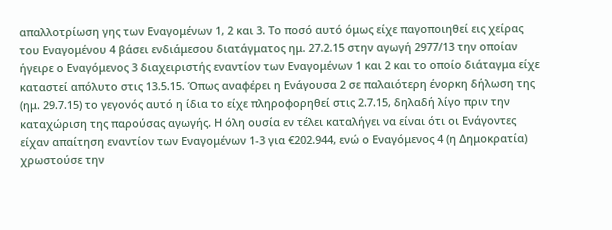απαλλοτρίωση γης των Εναγομένων 1, 2 και 3. Το ποσό αυτό όμως είχε παγοποιηθεί εις χείρας του Εναγομένου 4 βάσει ενδιάμεσου διατάγματος ημ. 27.2.15 στην αγωγή 2977/13 την οποίαν ήγειρε ο Εναγόμενος 3 διαχειριστής εναντίον των Εναγομένων 1 και 2 και το οποίο διάταγμα είχε καταστεί απόλυτο στις 13.5.15. Όπως αναφέρει η Ενάγουσα 2 σε παλαιότερη ένορκη δήλωση της (ημ. 29.7.15) το γεγονός αυτό η ίδια το είχε πληροφορηθεί στις 2.7.15, δηλαδή λίγο πριν την καταχώριση της παρούσας αγωγής. Η όλη ουσία εν τέλει καταλήγει να είναι ότι οι Ενάγοντες είχαν απαίτηση εναντίον των Εναγομένων 1-3 για €202.944, ενώ ο Εναγόμενος 4 (η Δημοκρατία) χρωστούσε την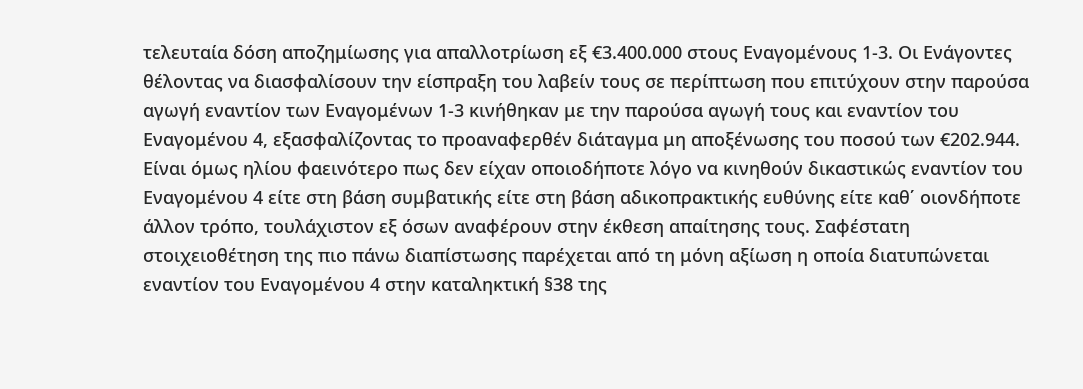τελευταία δόση αποζημίωσης για απαλλοτρίωση εξ €3.400.000 στους Εναγομένους 1-3. Οι Ενάγοντες θέλοντας να διασφαλίσουν την είσπραξη του λαβείν τους σε περίπτωση που επιτύχουν στην παρούσα αγωγή εναντίον των Εναγομένων 1-3 κινήθηκαν με την παρούσα αγωγή τους και εναντίον του Εναγομένου 4, εξασφαλίζοντας το προαναφερθέν διάταγμα μη αποξένωσης του ποσού των €202.944. Είναι όμως ηλίου φαεινότερο πως δεν είχαν οποιοδήποτε λόγο να κινηθούν δικαστικώς εναντίον του Εναγομένου 4 είτε στη βάση συμβατικής είτε στη βάση αδικοπρακτικής ευθύνης είτε καθ΄ οιονδήποτε άλλον τρόπο, τουλάχιστον εξ όσων αναφέρουν στην έκθεση απαίτησης τους. Σαφέστατη στοιχειοθέτηση της πιο πάνω διαπίστωσης παρέχεται από τη μόνη αξίωση η οποία διατυπώνεται εναντίον του Εναγομένου 4 στην καταληκτική §38 της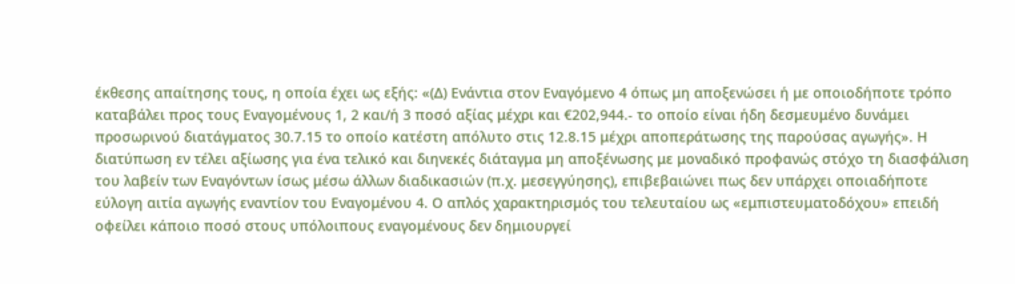έκθεσης απαίτησης τους, η οποία έχει ως εξής: «(Δ) Ενάντια στον Εναγόμενο 4 όπως μη αποξενώσει ή με οποιοδήποτε τρόπο καταβάλει προς τους Εναγομένους 1, 2 και/ή 3 ποσό αξίας μέχρι και €202,944.- το οποίο είναι ήδη δεσμευμένο δυνάμει προσωρινού διατάγματος 30.7.15 το οποίο κατέστη απόλυτο στις 12.8.15 μέχρι αποπεράτωσης της παρούσας αγωγής». Η διατύπωση εν τέλει αξίωσης για ένα τελικό και διηνεκές διάταγμα μη αποξένωσης με μοναδικό προφανώς στόχο τη διασφάλιση του λαβείν των Εναγόντων ίσως μέσω άλλων διαδικασιών (π.χ. μεσεγγύησης), επιβεβαιώνει πως δεν υπάρχει οποιαδήποτε εύλογη αιτία αγωγής εναντίον του Εναγομένου 4. Ο απλός χαρακτηρισμός του τελευταίου ως «εμπιστευματοδόχου» επειδή οφείλει κάποιο ποσό στους υπόλοιπους εναγομένους δεν δημιουργεί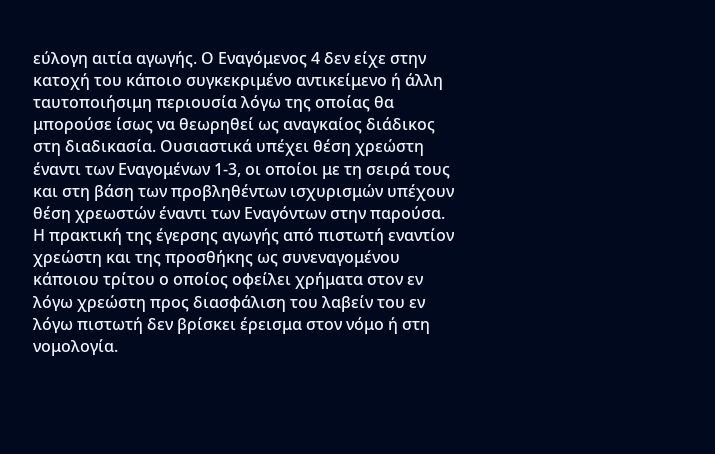εύλογη αιτία αγωγής. Ο Εναγόμενος 4 δεν είχε στην κατοχή του κάποιο συγκεκριμένο αντικείμενο ή άλλη ταυτοποιήσιμη περιουσία λόγω της οποίας θα μπορούσε ίσως να θεωρηθεί ως αναγκαίος διάδικος στη διαδικασία. Ουσιαστικά υπέχει θέση χρεώστη έναντι των Εναγομένων 1-3, οι οποίοι με τη σειρά τους και στη βάση των προβληθέντων ισχυρισμών υπέχουν θέση χρεωστών έναντι των Εναγόντων στην παρούσα. Η πρακτική της έγερσης αγωγής από πιστωτή εναντίον χρεώστη και της προσθήκης ως συνεναγομένου κάποιου τρίτου ο οποίος οφείλει χρήματα στον εν λόγω χρεώστη προς διασφάλιση του λαβείν του εν λόγω πιστωτή δεν βρίσκει έρεισμα στον νόμο ή στη νομολογία.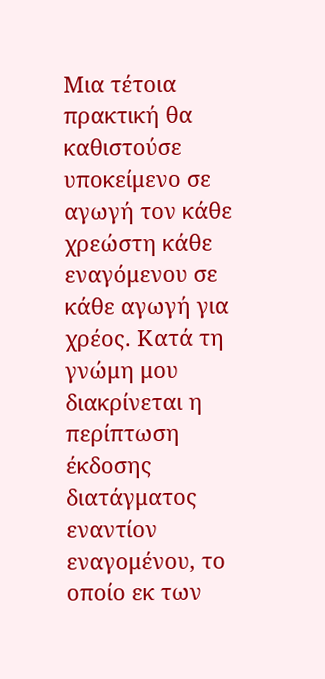Μια τέτοια πρακτική θα καθιστούσε υποκείμενο σε αγωγή τον κάθε χρεώστη κάθε εναγόμενου σε κάθε αγωγή για χρέος. Κατά τη γνώμη μου διακρίνεται η περίπτωση έκδοσης διατάγματος εναντίον εναγομένου, το οποίο εκ των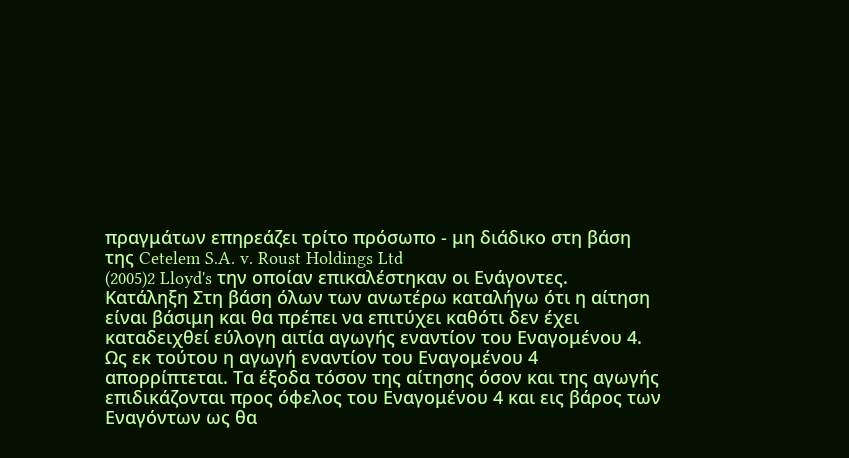πραγμάτων επηρεάζει τρίτο πρόσωπο - μη διάδικο στη βάση της Cetelem S.A. v. Roust Holdings Ltd
(2005)2 Lloyd's την οποίαν επικαλέστηκαν οι Ενάγοντες. Κατάληξη Στη βάση όλων των ανωτέρω καταλήγω ότι η αίτηση είναι βάσιμη και θα πρέπει να επιτύχει καθότι δεν έχει καταδειχθεί εύλογη αιτία αγωγής εναντίον του Εναγομένου 4. Ως εκ τούτου η αγωγή εναντίον του Εναγομένου 4 απορρίπτεται. Τα έξοδα τόσον της αίτησης όσον και της αγωγής επιδικάζονται προς όφελος του Εναγομένου 4 και εις βάρος των Εναγόντων ως θα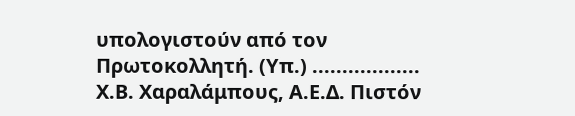υπολογιστούν από τον Πρωτοκολλητή. (Υπ.) .................. Χ.Β. Χαραλάμπους, Α.Ε.Δ. Πιστόν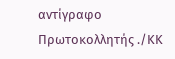αντίγραφο Πρωτοκολλητής ./ΚΚ